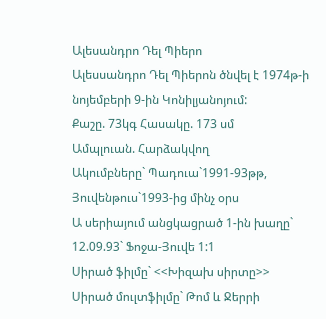Ալեսանդրո Դել Պիերո
Ալեսսանդրո Դել Պիերոն ծնվել է 1974թ-ի նոյեմբերի 9-ին Կոնիլյանոյում:
Քաշը. 73կգ Հասակը. 173 սմ
Ամպլուան. Հարձակվող
Ակումբները` Պադուա`1991-93թթ, Յուվենթուս`1993-ից մինչ օրս
Ա սերիայում անցկացրած 1-ին խաղը` 12.09.93` Ֆոջա-Յուվե 1:1
Սիրած ֆիլմը` <<Խիզախ սիրտը>>
Սիրած մուլտֆիլմը` Թոմ և Ջերրի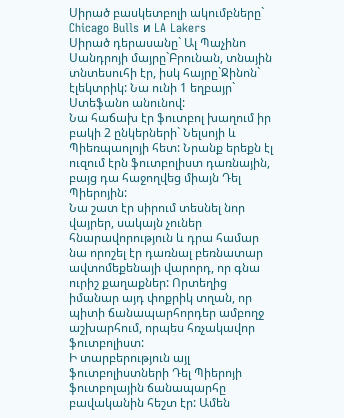Սիրած բասկետբոլի ակումբները` Chicago Bulls и LA Lakers
Սիրած դերասանը` Ալ Պաչինո
Սանդրոյի մայրը`Բրունան, տնային տնտեսուհի էր, իսկ հայրը`Ջինոն` էլեկտրիկ: Նա ունի 1 եղբայր` Ստեֆանո անունով:
Նա հաճախ էր ֆուտբոլ խաղում իր բակի 2 ընկերների` Նելսոյի և Պիեռպաոլոյի հետ: Նրանք երեքն էլ ուզում էրն ֆուտբոլիստ դառնային, բայց դա հաջողվեց միայն Դել Պիերոյին:
Նա շատ էր սիրում տեսնել նոր վայրեր, սակայն չուներ հնարավորություն և դրա համար նա որոշել էր դառնալ բեռնատար ավտոմեքենայի վարորդ, որ գնա ուրիշ քաղաքներ: Որտեղից իմանար այդ փոքրիկ տղան, որ պիտի ճանապարհորդեր ամբողջ աշխարհում, որպես հռչակավոր ֆուտբոլիստ:
Ի տարբերություն այլ ֆուտբոլիստների Դել Պիերոյի ֆուտբոլային ճանապարհը բավականին հեշտ էր: Ամեն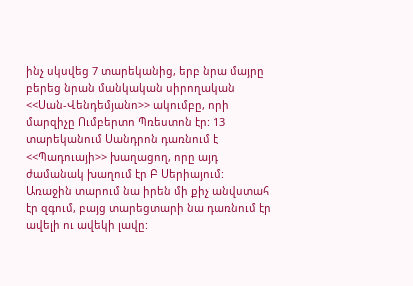ինչ սկսվեց 7 տարեկանից, երբ նրա մայրը բերեց նրան մանկական սիրողական <<Սան-Վենդեմյանո>> ակումբը, որի մարզիչը Ումբերտո Պռեստոն էր: 13 տարեկանում Սանդրոն դառնում է <<Պադուայի>> խաղացող, որը այդ ժամանակ խաղում էր Բ Սերիայում: Առաջին տարում նա իրեն մի քիչ անվստահ էր զգում, բայց տարեցտարի նա դառնում էր ավելի ու ավեկի լավը: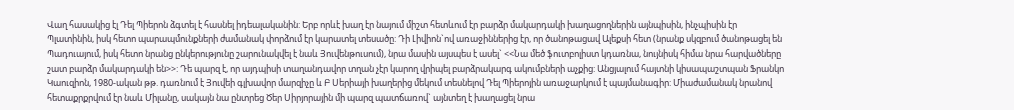Վաղ հասակից էլ Դել Պիերոն ձգտել է հասնել իդեալականին: Երբ որևէ խաղ էր նայում միշտ հետևում էր բարձր մակարդակի խաղացողներին այնպիսին, ինչպիսին էր Պլատինին, իսկ հետո պարապմունքների ժամանակ փորձում էր կարատել տեսածը: Դի Լիվիոն`ով առաջիններից էր, որ ծանոթացավ Ալեքսի հետ (նրանք սկզբում ծանոթացել են Պադուայում, իսկ հետո նրանց ընկերությունը շարունակվել է նաև Յուվենթուսում), նրա մասին այսպես է ասել` <<Նա մեծ ֆուտբոլիստ կդառնա, նույնիսկ հիմա նրա հարվածները շատ բարձր մակարդակի են>>: Դե պարզ է, որ այդպիսի տաղանդավոր տղան չէր կարող վրիպել բարձրակարգ ակումբների աչքից: Անցյալում հայտնի կիսապաշտպան Ֆրանկո Կաուզիոն, 1980-ական թթ. դառնում է Յուվեի գլխավոր մարզիչը և Բ Սերիայի խաղերից մեկում տեսնելով Դել Պիերոյին առաջարկում է պայմանագիր: Միաժամանակ նրանով հետաքրքրվում էր նաև Միլանը, սակայն նա ընտրեց Ծեր Սիրյորային մի պարզ պատճառով` այնտեղ է խաղացել նրա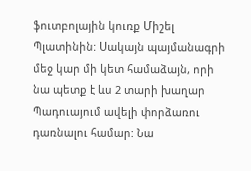ֆուտբոլային կուռք Միշել Պլատինին: Սակայն պայմանագրի մեջ կար մի կետ համաձայն, որի նա պետք է ևս 2 տարի խաղար Պադուայում ավելի փորձառու դառնալու համար: Նա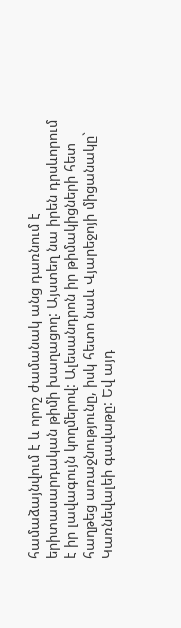համաձայնվում է և որոշ ժամանակ անց դառնում է երիտասարդական թիմի խաղացող: Այստեղ նա իրեն դրսևորում է իր լավագույն կողմերով: Ալեսանդրոն իր թիմակիցների հետ հաղթեց առաջնությունը, իսկ հետո նաև Վյարեջոյի միցանակը` Կառնեվալեի գավաթը: Եվ այդ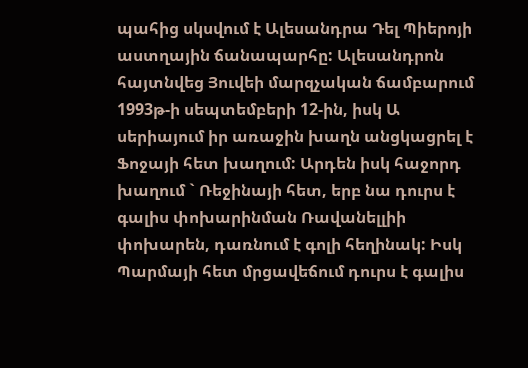պահից սկսվում է Ալեսանդրա Դել Պիերոյի աստղային ճանապարհը: Ալեսանդրոն հայտնվեց Յուվեի մարզչական ճամբարում 1993թ-ի սեպտեմբերի 12-ին, իսկ Ա սերիայում իր առաջին խաղն անցկացրել է Ֆոջայի հետ խաղում: Արդեն իսկ հաջորդ խաղում ` Ռեջինայի հետ, երբ նա դուրս է գալիս փոխարինման Ռավանելլիի փոխարեն, դառնում է գոլի հեղինակ: Իսկ Պարմայի հետ մրցավեճում դուրս է գալիս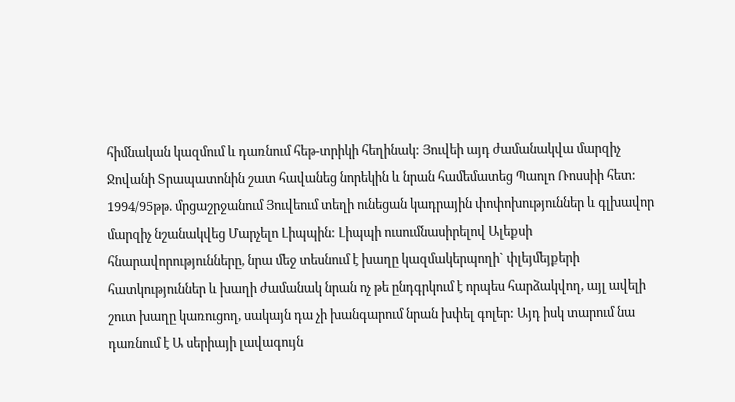հիմնական կազմում և դառնում հեթ-տրիկի հեղինակ: Յուվեի այդ ժամանակվա մարզիչ Ջովանի Տրապատոնին շատ հավանեց նորեկին և նրան համեմատեց Պաոլո Ռոսսիի հետ: 1994/95թթ. մրցաշրջանում Յուվեում տեղի ունեցան կադրային փոփոխություններ և գլխավոր մարզիչ նշանակվեց Մարչելո Լիպպին: Լիպպի ուսումնասիրելով Ալեքսի հնարավորությունները, նրա մեջ տեսնում է խաղը կազմակերպողի` փլեյմեյքերի հատկություններ և խաղի ժամանակ նրան ոչ թե ընդգրկում է որպես հարձակվող, այլ ավելի շուտ խաղը կառուցող, սակայն դա չի խանգարում նրան խփել գոլեր: Այդ իսկ տարում նա դառնում է Ա սերիայի լավագույն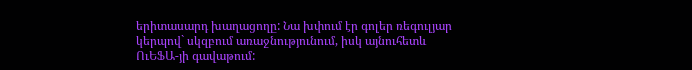երիտասարդ խաղացողը: Նա խփում էր գոլեր ռեգուլյար կերպով` սկզբում առաջնությունում, իսկ այնուհետև ՈւԵՖԱ-յի գավաթում: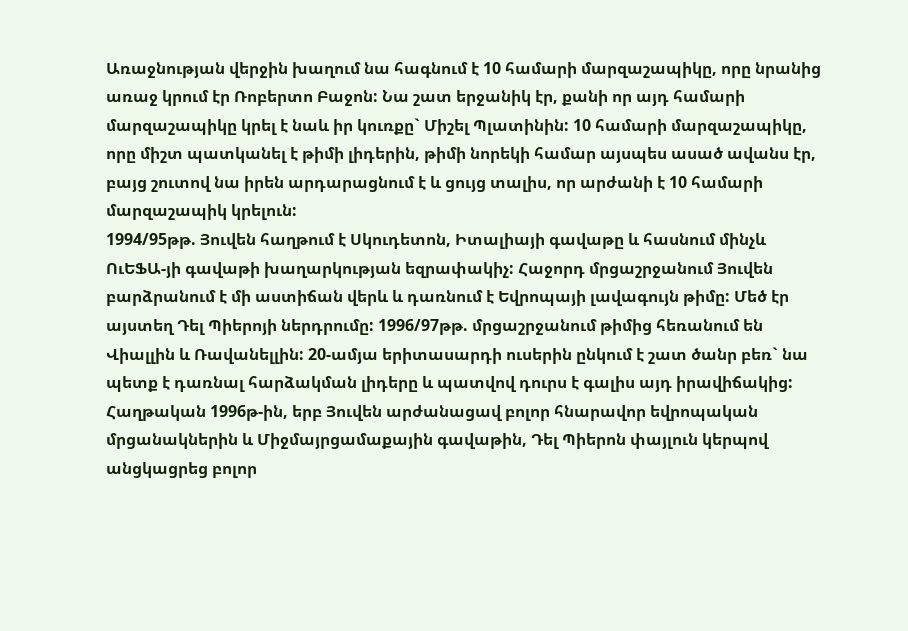Առաջնության վերջին խաղում նա հագնում է 10 համարի մարզաշապիկը, որը նրանից առաջ կրում էր Ռոբերտո Բաջոն: Նա շատ երջանիկ էր, քանի որ այդ համարի մարզաշապիկը կրել է նաև իր կուռքը` Միշել Պլատինին: 10 համարի մարզաշապիկը, որը միշտ պատկանել է թիմի լիդերին, թիմի նորեկի համար այսպես ասած ավանս էր, բայց շուտով նա իրեն արդարացնում է և ցույց տալիս, որ արժանի է 10 համարի մարզաշապիկ կրելուն:
1994/95թթ. Յուվեն հաղթում է Սկուդետոն, Իտալիայի գավաթը և հասնում մինչև ՈւԵՖԱ-յի գավաթի խաղարկության եզրափակիչ: Հաջորդ մրցաշրջանում Յուվեն բարձրանում է մի աստիճան վերև և դառնում է Եվրոպայի լավագույն թիմը: Մեծ էր այստեղ Դել Պիերոյի ներդրումը: 1996/97թթ. մրցաշրջանում թիմից հեռանում են Վիալլին և Ռավանելլին: 20-ամյա երիտասարդի ուսերին ընկում է շատ ծանր բեռ` նա պետք է դառնալ հարձակման լիդերը և պատվով դուրս է գալիս այդ իրավիճակից: Հաղթական 1996թ-ին, երբ Յուվեն արժանացավ բոլոր հնարավոր եվրոպական մրցանակներին և Միջմայրցամաքային գավաթին, Դել Պիերոն փայլուն կերպով անցկացրեց բոլոր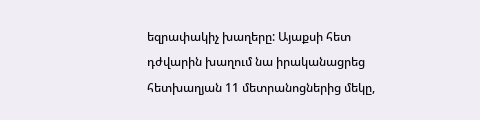եզրափակիչ խաղերը: Այաքսի հետ դժվարին խաղում նա իրականացրեց հետխաղյան 11 մետրանոցներից մեկը,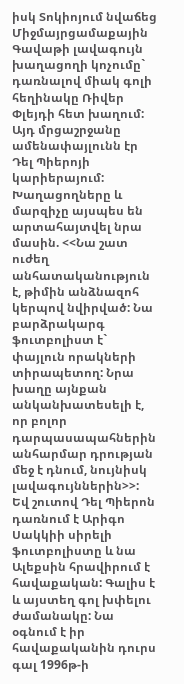իսկ Տոկիոյում նվաճեց Միջմայրցամաքային Գավաթի լավագույն խաղացողի կոչումը` դառնալով միակ գոլի հեղինակը Ռիվեր Փլեյդի հետ խաղում: Այդ մրցաշրջանը ամենափայլունն էր Դել Պիերոյի կարիերայում: Խաղացողները և մարզիչը այսպես են արտահայտվել նրա մասին. <<Նա շատ ուժեղ անհատականություն է, թիմին անձնազոհ կերպով նվիրված: Նա բարձրակարգ ֆուտբոլիստ է` փայլուն որակների տիրապետող: Նրա խաղը այնքան անկանխատեսելի է, որ բոլոր դարպասապահներին անհարմար դրության մեջ է դնում, նույնիսկ լավագույններին>>: Եվ շուտով Դել Պիերոն դառնում է Արիգո Սակկիի սիրելի ֆուտբոլիստը և նա Ալեքսին հրավիրում է հավաքական: Գալիս է և այստեղ գոլ խփելու ժամանակը: Նա օգնում է իր հավաքականին դուրս գալ 1996թ-ի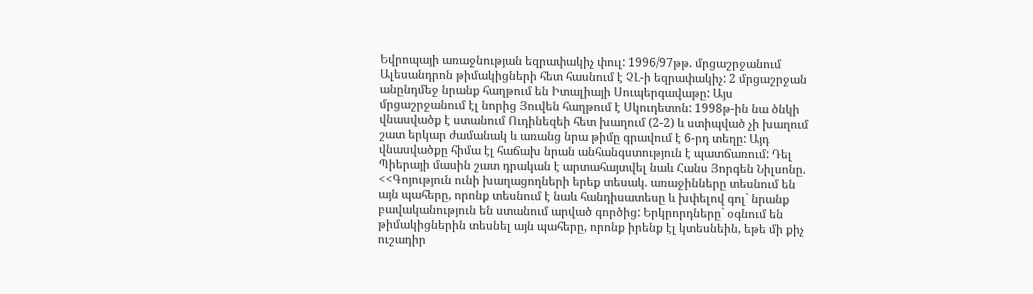Եվրոպայի առաջնության եզրափակիչ փուլ: 1996/97թթ. մրցաշրջանում Ալեսանդրոն թիմակիցների հետ հասնում է ՉԼ-ի եզրափակիչ: 2 մրցաշրջան անընդմեջ նրանք հաղթում են Իտալիայի Սուպերգավաթը: Այս մրցաշրջանում էլ նորից Յուվեն հաղթում է Սկուդետոն: 1998թ-ին նա ծնկի վնասվածք է ստանում Ուդինեզեի հետ խաղում (2-2) և ստիպված չի խաղում շատ երկար ժամանակ և առանց նրա թիմը գրավում է 6-րդ տեղը: Այդ վնասվածքը հիմա էլ հաճախ նրան անհանգստություն է պատճառում: Դել Պիերայի մասին շատ դրական է արտահայտվել նաև Հանս Յորգեն Նիլսոնը. <<Գոյություն ունի խաղացողների երեք տեսակ. առաջինները տեսնում են այն պահերը, որոնք տեսնում է նաև հանդիսատեսը և խփելով գոլ` նրանք բավականություն են ստանում արված գործից: Երկրորդները` օգնում են թիմակիցներին տեսնել այն պահերը, որոնք իրենք էլ կտեսնեին, եթե մի քիչ ուշադիր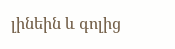լինեին և գոլից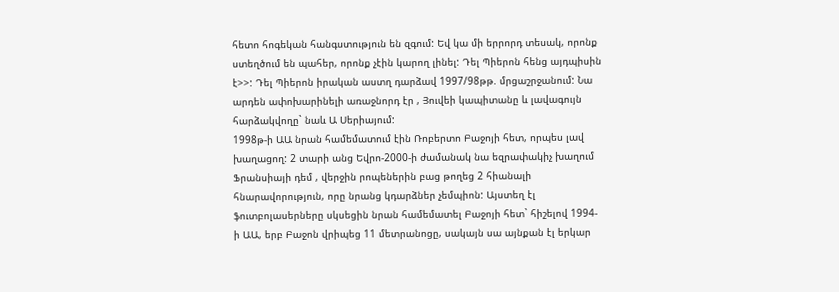հետո հոգեկան հանգստություն են զգում: Եվ կա մի երրորդ տեսակ, որոնք ստեղծում են պահեր, որոնք չէին կարող լինել: Դել Պիերոն հենց այդպիսին է>>: Դել Պիերոն իրական աստղ դարձավ 1997/98թթ. մրցաշրջանում: Նա արդեն ափոխարինելի առաջնորդ էր , Յուվեի կապիտանը և լավագույն հարձակվողը` նաև Ա Սերիայում:
1998թ-ի ԱԱ նրան համեմատում էին Ռոբերտո Բաջոյի հետ, որպես լավ խաղացող: 2 տարի անց Եվրո-2000-ի ժամանակ նա եզրափակիչ խաղում Ֆրանսիայի դեմ , վերջին րոպեներին բաց թողեց 2 հիանալի հնարավորություն, որը նրանց կդարձներ չեմպիոն: Այստեղ էլ ֆուտբոլասերները սկսեցին նրան համեմատել Բաջոյի հետ` հիշելով 1994- ի ԱԱ, երբ Բաջոն վրիպեց 11 մետրանոցը, սակայն սա այնքան էլ երկար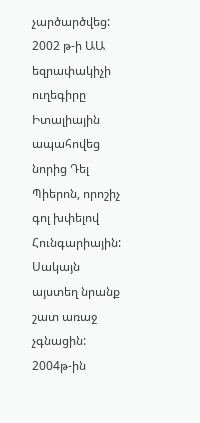չարծարծվեց: 2002 թ-ի ԱԱ եզրափակիչի ուղեգիրը Իտալիային ապահովեց նորից Դել Պիերոն, որոշիչ գոլ խփելով Հունգարիային: Սակայն այստեղ նրանք շատ առաջ չգնացին:
2004թ-ին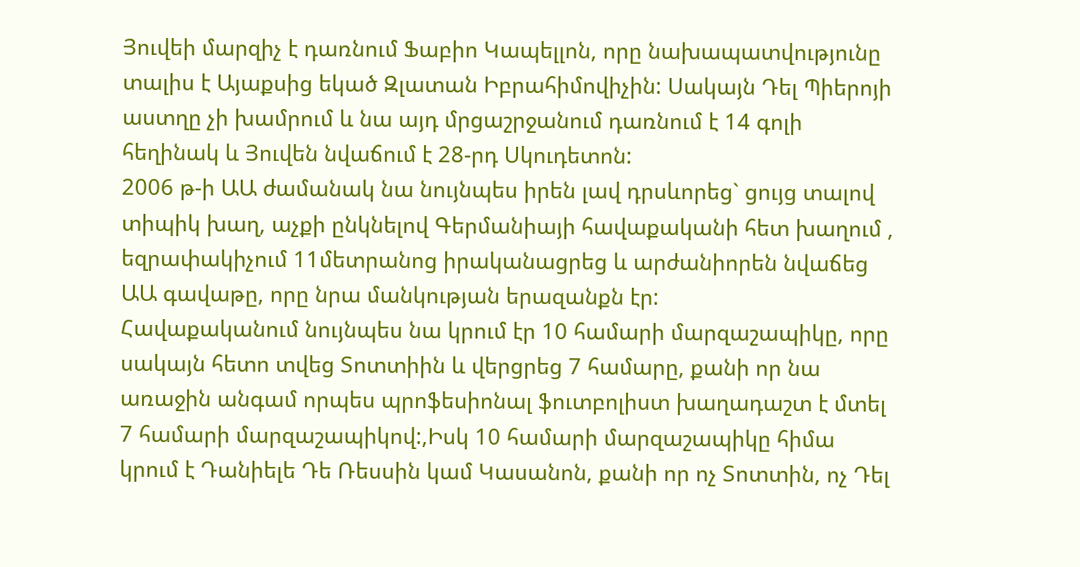Յուվեի մարզիչ է դառնում Ֆաբիո Կապելլոն, որը նախապատվությունը տալիս է Այաքսից եկած Զլատան Իբրահիմովիչին: Սակայն Դել Պիերոյի աստղը չի խամրում և նա այդ մրցաշրջանում դառնում է 14 գոլի հեղինակ և Յուվեն նվաճում է 28-րդ Սկուդետոն:
2006 թ-ի ԱԱ ժամանակ նա նույնպես իրեն լավ դրսևորեց` ցույց տալով տիպիկ խաղ, աչքի ընկնելով Գերմանիայի հավաքականի հետ խաղում , եզրափակիչում 11մետրանոց իրականացրեց և արժանիորեն նվաճեց ԱԱ գավաթը, որը նրա մանկության երազանքն էր:
Հավաքականում նույնպես նա կրում էր 10 համարի մարզաշապիկը, որը սակայն հետո տվեց Տոտտիին և վերցրեց 7 համարը, քանի որ նա առաջին անգամ որպես պրոֆեսիոնալ ֆուտբոլիստ խաղադաշտ է մտել 7 համարի մարզաշապիկով:,Իսկ 10 համարի մարզաշապիկը հիմա կրում է Դանիելե Դե Ռեսսին կամ Կասանոն, քանի որ ոչ Տոտտին, ոչ Դել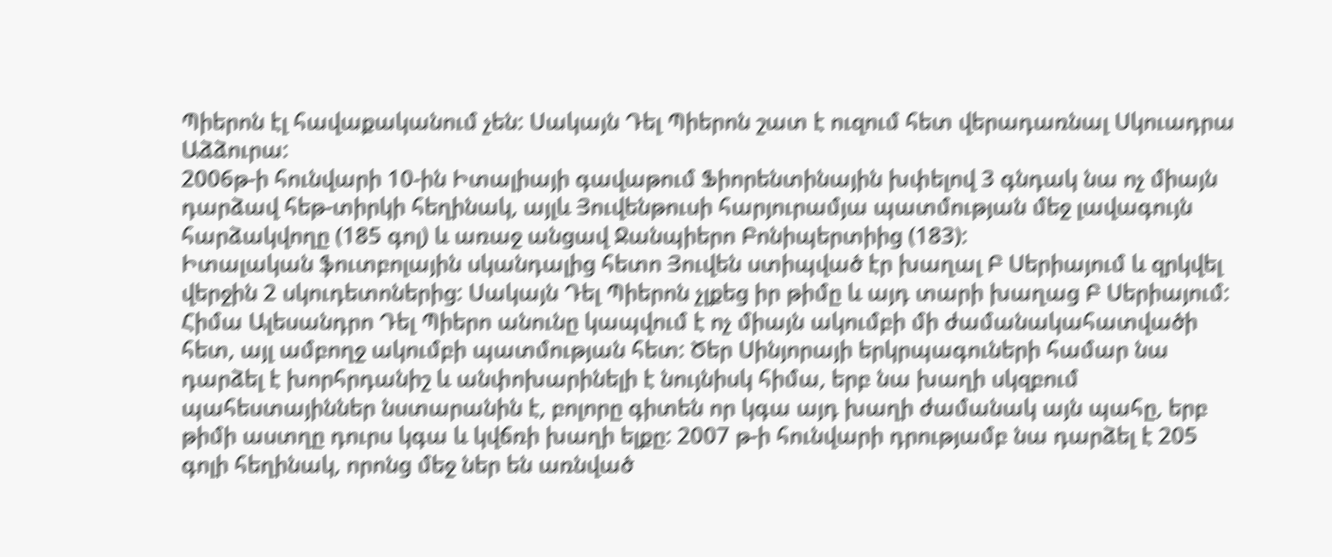Պիերոն էլ հավաքականում չեն: Սակայն Դել Պիերոն շատ է ուզում հետ վերադառնալ Սկուադրա Աձձուրա:
2006թ-ի հունվարի 10-ին Իտալիայի գավաթում Ֆիորենտինային խփելով 3 գնդակ նա ոչ միայն դարձավ հեթ-տիրկի հեղինակ, այլև Յուվենթուսի հարյուրամյա պատմության մեջ լավագույն հարձակվողը (185 գոլ) և առաջ անցավ Ջանպիերո Բոնիպերտիից (183):
Իտալական ֆուտբոլային սկանդալից հետո Յուվեն ստիպված էր խաղալ Բ Սերիայում և զրկվել վերջին 2 սկուդետոներից: Սակայն Դել Պիերոն չլքեց իր թիմը և այդ տարի խաղաց Բ Սերիայում:
Հիմա Ալեսանդրո Դել Պիերո անունը կապվում է ոչ միայն ակումբի մի ժամանակահատվածի հետ, այլ ամբողջ ակումբի պատմության հետ: Ծեր Սինյորայի երկրպագուների համար նա դարձել է խորհրդանիշ և անփոխարինելի է նույնիսկ հիմա, երբ նա խաղի սկզբում պահեստայիններ նստարանին է, բոլորը գիտեն որ կգա այդ խաղի ժամանակ այն պահը, երբ թիմի աստղը դուրս կգա և կվճռի խաղի ելքը: 2007 թ-ի հունվարի դրությամբ նա դարձել է 205 գոլի հեղինակ, որոնց մեջ ներ են առնված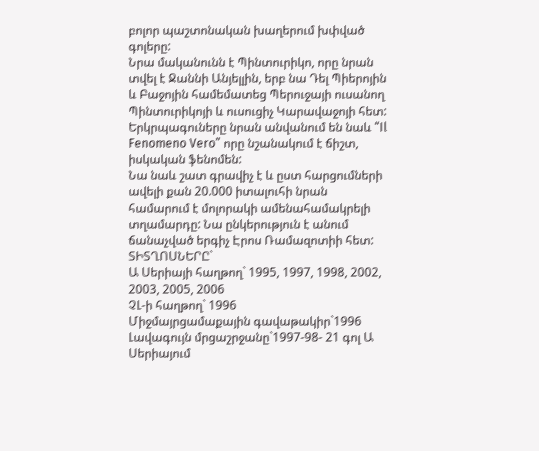բոլոր պաշտոնական խաղերում խփված գոլերը:
Նրա մականունն է Պինտուրիկո, որը նրան տվել է Ջաննի Անյելլին, երբ նա Դել Պիերոյին և Բաջոյին համեմատեց Պերուջայի ուսանող Պինտուրիկոյի և ուսուցիչ Կարավաջոյի հետ: Երկրպագուները նրան անվանում են նաև “Il Fenomeno Vero” որը նշանակում է ճիշտ, իսկական ֆենոմեն:
Նա նաև շատ գրավիչ է և ըստ հարցումների ավելի քան 20.000 իտալուհի նրան համարում է մոլորակի ամենահամակրելի տղամարդը: Նա ընկերություն է անում ճանաչված երգիչ Էրոս Ռամազոտիի հետ:
ՏԻՏՂՈՍՆԵՐԸ`
Ա Սերիայի հաղթող` 1995, 1997, 1998, 2002, 2003, 2005, 2006
ՉԼ-ի հաղթող` 1996
Միջմայրցամաքային գավաթակիր`1996
Լավագույն մրցաշրջանը`1997-98- 21 գոլ Ա Սերիայում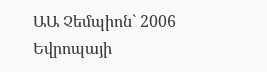ԱԱ Չեմպիոն` 2006
Եվրոպայի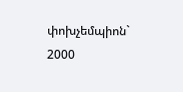փոխչեմպիոն` 2000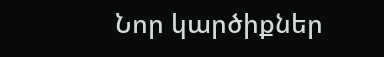Նոր կարծիքներ